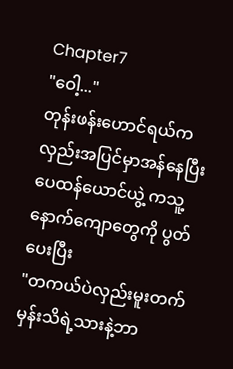Chapter7
"ဝေါ့..."
တုန်းဖန်းဟောင်ရယ်ကလှည်းအပြင်မှာအန်နေပြီး ပေထန်ယောင်ယွဲ့ ကသူ့နောက်ကျောတွေကို ပွတ်ပေးပြီး
"တကယ်ပဲလှည်းမူးတက်မှန်းသိရဲ့သားနဲ့ဘာ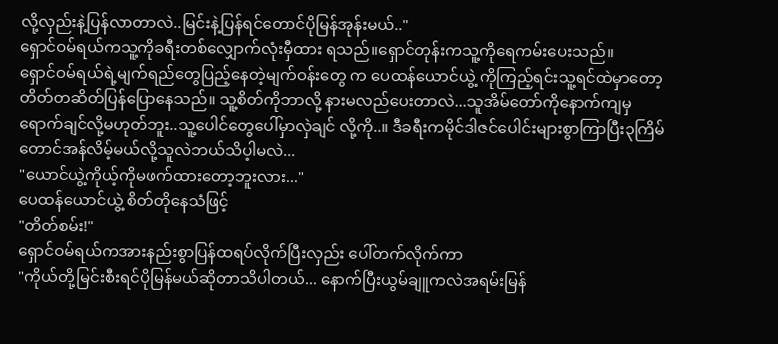လို့လှည်းနဲ့ပြန်လာတာလဲ..မြင်းနဲ့ပြန်ရင်တောင်ပိုမြန်အုန်းမယ်.."
ရှောင်ဝမ်ရယ်ကသူ့ကိုခရီးတစ်လျှောက်လုံးမှီထား ရသည်။ရှောင်တုန်းကသူ့ကိုရေကမ်းပေးသည်။
ရှောင်ဝမ်ရယ်ရဲ့မျက်ရည်တွေပြည့်နေတဲ့မျက်ဝန်းတွေ က ပေထန်ယောင်ယွဲ့ ကိုကြည့်ရင်းသူ့ရင်ထဲမှာတော့ တိတ်တဆိတ်ပြန်ပြောနေသည်။ သူ့စိတ်ကိုဘာလို့ နားမလည်ပေးတာလဲ...သူအိမ်တော်ကိုနောက်ကျမှ ရောက်ချင်လို့မဟုတ်ဘူး..သူ့ပေါင်တွေပေါ်မှာလှဲချင် လို့ကို..။ ဒီခရီးကမိုင်ဒါဇင်ပေါင်းများစွာကြာပြီး၃ကြိမ် တောင်အန်လိမ့်မယ်လို့သူလဲဘယ်သိပ့ါမလဲ...
"ယောင်ယွဲ့ကိုယ့်ကိုမဖက်ထားတော့ဘူးလား..."
ပေထန်ယောင်ယွဲ့ စိတ်တိုနေသံဖြင့်
"တိတ်စမ်း!"
ရှောင်ဝမ်ရယ်ကအားနည်းစွာပြန်ထရပ်လိုက်ပြီးလှည်း ပေါ်တက်လိုက်ကာ
"ကိုယ်တို့မြင်းစီးရင်ပိုမြန်မယ်ဆိုတာသိပါတယ်... နောက်ပြီးယွမ်ချူကလဲအရမ်းမြန်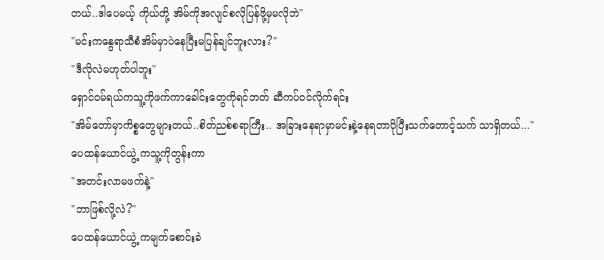တယ်..ဒါပေမယ့် ကိုယ်တို့ အိမ်ကိုအလျင်စလိုပြန်ဖို့မှမလိုဘဲ"
"မင်းကနွေရာသီစံအိမ်မှာပဲနေပြီးမပြန်ချင်ဘူးလား?"
"ဒီလိုလဲမဟုတ်ပါဘူး"
ရှောင်ဝမ်ရယ်ကသူ့ကိုဖက်ကာခေါင်းတွေကိုရင်ဘတ် ဆီကပ်ဝင်လိုက်ရင်း
"အိမ်တော်မှာကိစ္စတွေများတယ်..စိတ်ညစ်စရာကြီး.. အခြားနေရာမှာမင်းနဲ့နေရတာပိုပြီးသက်တောင့်သက် သာရှိတယ်..."
ပေထန်ယောင်ယွဲ့ ကသူ့ကိုတွန်းကာ
"အတင်းလာမဖက်နဲ့"
"ဘာဖြစ်လို့လဲ?"
ပေထန်ယောင်ယွဲ့ ကမျက်စောင်းခဲ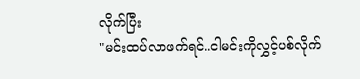လိုက်ပြီး
"မင်းထပ်လာဖက်ရင်..ငါမင်းကိုလွှင့်ပစ်လိုက်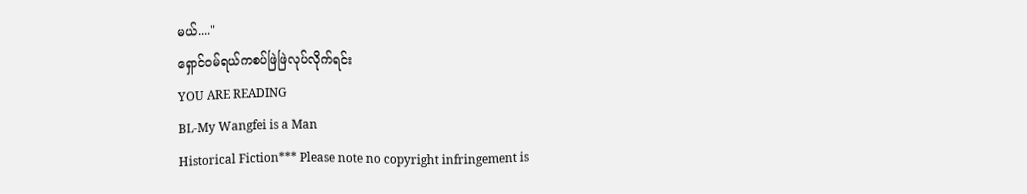မယ်...."
ရှောင်ဝမ်ရယ်ကစပ်ဖြဲဖြဲလုပ်လိုက်ရင်း
YOU ARE READING
BL-My Wangfei is a Man
Historical Fiction*** Please note no copyright infringement is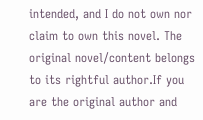intended, and I do not own nor claim to own this novel. The original novel/content belongs to its rightful author.If you are the original author and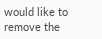would like to remove the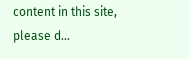content in this site, please d...